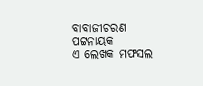ବାବାଜୀଚରଣ ପଟ୍ଟନାୟକ
ଏ ଲେଖକ ମଫସଲ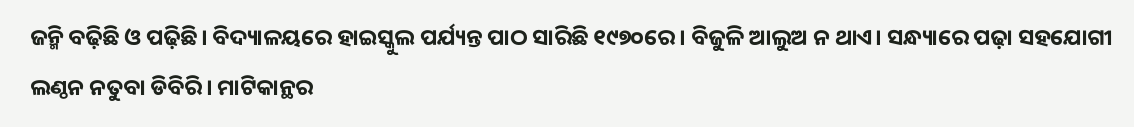ଜନ୍ମି ବଢ଼ିଛି ଓ ପଢ଼ିଛି। ବିଦ୍ୟାଳୟରେ ହାଇସ୍କୁଲ ପର୍ଯ୍ୟନ୍ତ ପାଠ ସାରିଛି ୧୯୭୦ରେ। ବିଜୁଳି ଆଲୁଅ ନ ଥାଏ। ସନ୍ଧ୍ୟାରେ ପଢ଼ା ସହଯୋଗୀ ଲଣ୍ଠନ ନତୁବା ଡିବିରି। ମାଟିକାନ୍ଥର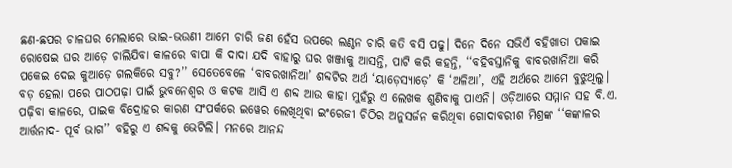ଛଣ-ଛପର ଚାଳଘର ମେଲାରେ ଭାଇ-ଭଉଣୀ ଆମେ ଚାରି ଜଣ ହେଁସ ଉପରେ ଲଣ୍ଠନ ଚାରି କତି ବସି ପଢୁ। ଦିନେ ଦିନେ ସଭିଏଁ ବହିଖାତା ପକାଇ ରୋଷେଇ ଘର ଆଡ଼େ ଚାଲିଯିବା କାଳରେ ବାପା କି ଦାଦା ଯଦି ବାହାରୁ ଘର ଖଞ୍ଜାକୁ ଆସନ୍ତି, ପାଟି କରି କହନ୍ତି, ‘‘ବହିବସ୍ତାନିକୁ ବାବରଖାନିଆ କରି ପକେଇ ଦେଇ କୁଆଡ଼େ ଗଲକିରେ ସବୁ?’’ ସେତେବେଳେ ‘ବାବରଖାନିଆ’ ଶବ୍ଦଟିର ଅର୍ଥ ‘ୟାଡ଼େସ୍ୟାଡ଼େ’ କି ‘ଅଳିଆ’, ଏହି ଅର୍ଥରେ ଆମେ ବୁଝୁଥିଲୁ। ବଡ଼ ହେଲା ପରେ ପାଠପଢ଼ା ପାଇଁ ଭୁବନେଶ୍ବର ଓ କଟକ ଆସି ଏ ଶବ୍ଦ ଆଉ କାହା ମୁହଁରୁ ଏ ଲେଖକ ଶୁଣିବାକୁ ପାଏନି। ଓଡ଼ିଆରେ ସମ୍ମାନ ସହ ବି.ଏ. ପଢ଼ିବା କାଳରେ, ପାଇକ ବିଦ୍ରୋହର କାରଣ ସଂପର୍କରେ ଇୱେର ଲେଖିଥିବା ଇଂରେଜୀ ଚିଠିର ଅନୁସର୍ଜନ କରିଥିବା ଗୋଦାବରୀଶ ମିଶ୍ରଙ୍କ ‘‘କଙ୍କାଳର ଆର୍ତ୍ତନାଦ- ପୂର୍ବ ଭାଗ’’ ବହିରୁ ଏ ଶବ୍ଦକୁ ଭେଟିଲି। ମନରେ ଆନନ୍ଦ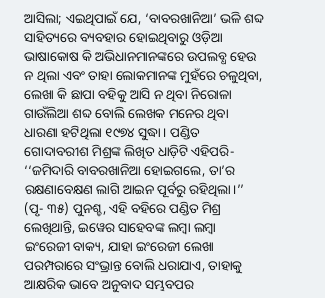ଆସିଲା; ଏଇଥିପାଇଁ ଯେ, ‘ବାବରଖାନିଆ’ ଭଳି ଶବ୍ଦ ସାହିତ୍ୟରେ ବ୍ୟବହାର ହୋଇଥିବାରୁ ଓଡ଼ିଆ ଭାଷାକୋଷ କି ଅଭିଧାନମାନଙ୍କରେ ଉପଲବ୍ଧ ହେଉ ନ ଥିଲା ଏବଂ ତାହା ଲୋକମାନଙ୍କ ମୁହଁରେ ଚଳୁଥିବା, ଲେଖା କି ଛାପା ବହିକୁ ଆସି ନ ଥିବା ନିରୋଳା ଗାଉଁଲିଆ ଶବ୍ଦ ବୋଲି ଲେଖକ ମନେର ଥିବା ଧାରଣା ହଟିଥିଲା ୧୯୭୪ ସୁଦ୍ଧା। ପଣ୍ଡିତ ଗୋଦାବରୀଶ ମିଶ୍ରଙ୍କ ଲିଖିତ ଧାଡ଼ିଟି ଏହିପରି- ‘‘ଜମିଦାରି ବାବରଖାନିଆ ହୋଇଗଲେ, ତା’ର ରକ୍ଷଣାବେକ୍ଷଣ ଲାଗି ଆଇନ ପୂର୍ବରୁ ରହିଥିଲା।’’ (ପୃ- ୩୫) ପୁନଶ୍ଚ, ଏହି ବହିରେ ପଣ୍ଡିତ ମିଶ୍ର ଲେଖିଥାନ୍ତି, ଇୱେର ସାହେବଙ୍କ ଲମ୍ବା ଲମ୍ବା ଇଂରେଜୀ ବାକ୍ୟ, ଯାହା ଇଂରେଜୀ ଲେଖା ପରମ୍ପରାରେ ସଂଭ୍ରାନ୍ତ ବୋଲି ଧରାଯାଏ, ତାହାକୁ ଆକ୍ଷରିକ ଭାବେ ଅନୁବାଦ ସମ୍ଭବପର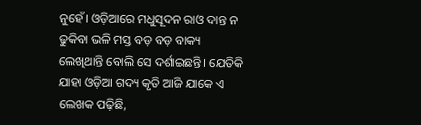ନୁହେଁ। ଓଡ଼ିଆରେ ମଧୁସୂଦନ ରାଓ ଦାନ୍ତ ନ ଢୁକିବା ଭଳି ମସ୍ତ ବଡ଼ ବଡ଼ ବାକ୍ୟ ଲେଖିଥାନ୍ତି ବୋଲି ସେ ଦର୍ଶାଇଛନ୍ତି। ଯେତିକି ଯାହା ଓଡ଼ିଆ ଗଦ୍ୟ କୃତି ଆଜି ଯାକେ ଏ ଲେଖକ ପଢ଼ିଛି,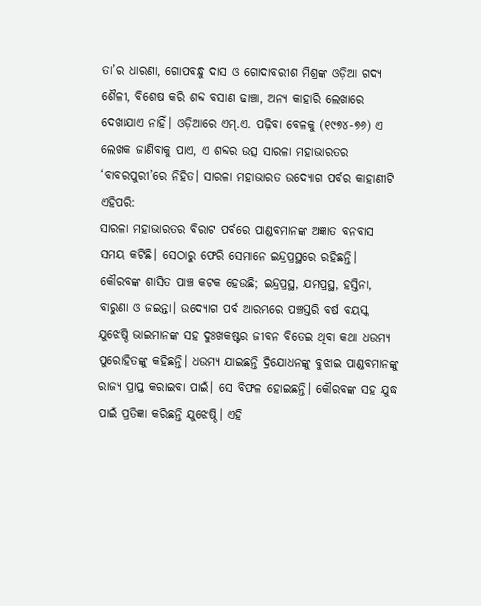ତା’ର ଧାରଣା, ଗୋପବନ୍ଧୁ ଦାସ ଓ ଗୋଦାବରୀଶ ମିଶ୍ରଙ୍କ ଓଡ଼ିଆ ଗଦ୍ୟ ଶୈଳୀ, ବିଶେଷ କରି ଶବ୍ଦ ବସାଣ ଢାଞ୍ଚା, ଅନ୍ୟ କାହାରି ଲେଖାରେ ଦେଖାଯାଏ ନାହିଁ। ଓଡ଼ିଆରେ ଏମ୍.ଏ. ପଢ଼ିବା ବେଳକୁ (୧୯୭୪-୭୬) ଏ ଲେଖକ ଜାଣିବାକୁ ପାଏ, ଏ ଶବ୍ଦର ଉତ୍ସ ସାରଳା ମହାଭାରତର ‘ବାବରପୁରୀ’ରେ ନିହିତ। ସାରଳା ମହାଭାରତ ଉଦ୍ଯୋଗ ପର୍ବର କାହାଣୀଟି ଏହିପରି:
ସାରଳା ମହାଭାରତର ବିରାଟ ପର୍ବରେ ପାଣ୍ଡବମାନଙ୍କ ଅଜ୍ଞାତ ବନବାସ ସମୟ କଟିଛି। ସେଠାରୁ ଫେରି ସେମାନେ ଇନ୍ଦ୍ରପ୍ରସ୍ଥରେ ରହିଛନ୍ତି। କୌରବଙ୍କ ଶାସିତ ପାଞ୍ଚ କଟକ ହେଉଛି; ଇନ୍ଦ୍ରପ୍ରସ୍ଥ, ଯମପ୍ରସ୍ଥ, ହସ୍ତିନା, ବାରୁଣା ଓ ଜଇନ୍ତା। ଉଦ୍ଯୋଗ ପର୍ବ ଆରମ୍ଭରେ ପଞ୍ଚସ୍ତରି ବର୍ଷ ବୟସ୍କ ଯୁଝେଷ୍ଠି ଭାଇମାନଙ୍କ ସହ ଦୁଃଖକଷ୍ଟର ଜୀବନ ବିତେଇ ଥିବା କଥା ଧଉମ୍ୟ ପୁରୋହିତଙ୍କୁ କହିଛନ୍ତି। ଧଉମ୍ୟ ଯାଇଛନ୍ତି ଦ୍ରିଯୋଧନଙ୍କୁ ବୁଝାଇ ପାଣ୍ଡବମାନଙ୍କୁ ରାଜ୍ୟ ପ୍ରାପ୍ତ କରାଇବା ପାଇଁ। ସେ ବିଫଳ ହୋଇଛନ୍ତି। କୌରବଙ୍କ ସହ ଯୁଦ୍ଧ ପାଇଁ ପ୍ରତିଜ୍ଞା କରିଛନ୍ତି ଯୁଝେଷ୍ଠି। ଏହି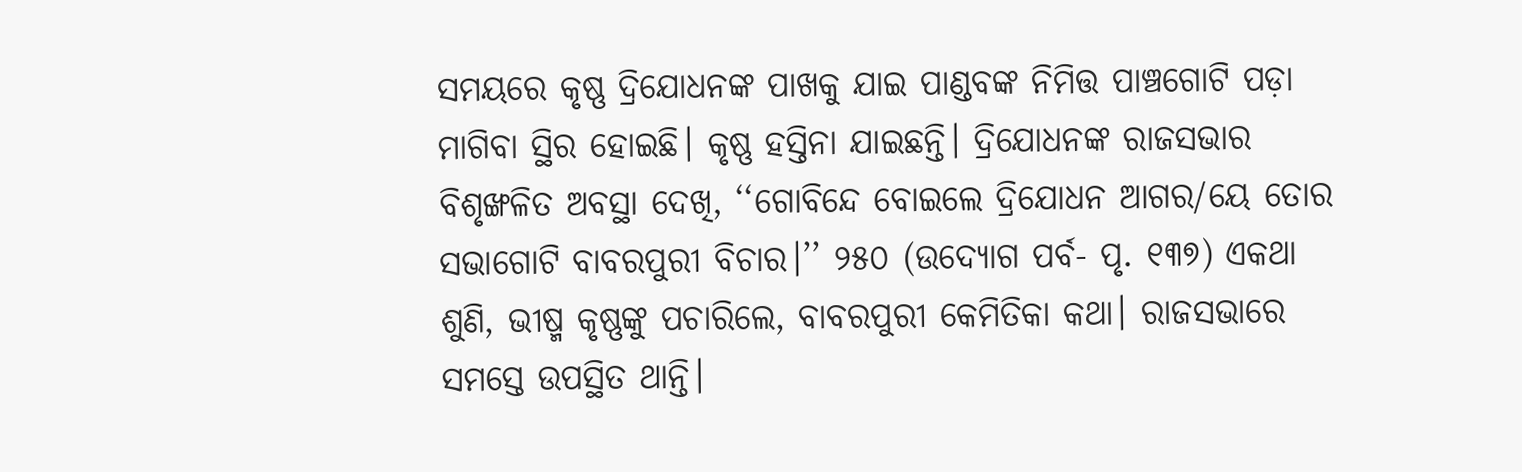ସମୟରେ କୃଷ୍ଣ ଦ୍ରିଯୋଧନଙ୍କ ପାଖକୁ ଯାଇ ପାଣ୍ଡବଙ୍କ ନିମିତ୍ତ ପାଞ୍ଚଗୋଟି ପଡ଼ା ମାଗିବା ସ୍ଥିର ହୋଇଛି। କୃଷ୍ଣ ହସ୍ତିନା ଯାଇଛନ୍ତି। ଦ୍ରିଯୋଧନଙ୍କ ରାଜସଭାର ବିଶୃଙ୍ଖଳିତ ଅବସ୍ଥା ଦେଖି, ‘‘ଗୋବିନ୍ଦେ ବୋଇଲେ ଦ୍ରିଯୋଧନ ଆଗର/ୟେ ତୋର ସଭାଗୋଟି ବାବରପୁରୀ ବିଚାର।’’ ୨୫୦ (ଉଦ୍ଯୋଗ ପର୍ବ- ପୃ. ୧୩୭) ଏକଥା ଶୁଣି, ଭୀଷ୍ମ କୃଷ୍ଣଙ୍କୁ ପଚାରିଲେ, ବାବରପୁରୀ କେମିତିକା କଥା। ରାଜସଭାରେ ସମସ୍ତେ ଉପସ୍ଥିତ ଥାନ୍ତି।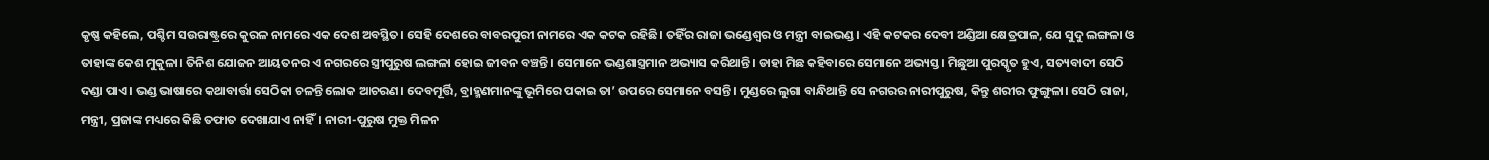କୃଷ୍ଣ କହିଲେ, ପଶ୍ଚିମ ସଉରାଷ୍ଟ୍ରରେ କୁରଳ ନାମରେ ଏକ ଦେଶ ଅବସ୍ଥିତ। ସେହି ଦେଶରେ ବାବରପୁରୀ ନାମରେ ଏକ କଟକ ରହିଛି। ତହିଁର ରାଜା ଭଣ୍ଡେଶ୍ବର ଓ ମନ୍ତ୍ରୀ ବାଇଭଣ୍ଡ। ଏହି କଟକର ଦେବୀ ଅଣ୍ଡିଆ କ୍ଷେତ୍ରପାଳ, ଯେ ସୁଦୁ ଲଙ୍ଗଳା ଓ ତାହାଙ୍କ କେଶ ମୁକୁଳା। ତିନିଶ ଯୋଜନ ଆୟତନର ଏ ନଗରରେ ସ୍ତ୍ରୀପୁରୁଷ ଲଙ୍ଗଳା ହୋଇ ଜୀବନ ବଞ୍ଚନ୍ତି। ସେମାନେ ଭଣ୍ଡଶାସ୍ତ୍ରମାନ ଅଭ୍ୟାସ କରିଥାନ୍ତି। ଡାହା ମିଛ କହିବାରେ ସେମାନେ ଅଭ୍ୟସ୍ତ। ମିଛୁଆ ପୁରସ୍କୃତ ହୁଏ, ସତ୍ୟବାଦୀ ସେଠି ଦଣ୍ଡା ପାଏ। ଭଣ୍ଡ ଭାଷାରେ କଥାବାର୍ତ୍ତା ସେଠିକା ଚଳନ୍ତି ଲୋକ ଆଚରଣ। ଦେବମୂର୍ତ୍ତି, ବ୍ରାହ୍ମଣମାନଙ୍କୁ ଭୂମିରେ ପକାଇ ତା’ ଉପରେ ସେମାନେ ବସନ୍ତି। ମୁଣ୍ଡରେ ଲୁଗା ବାନ୍ଧିଥାନ୍ତି ସେ ନଗରର ନାରୀପୁରୁଷ, କିନ୍ତୁ ଶରୀର ଫୁଙ୍ଗୁଳା। ସେଠି ରାଜା, ମନ୍ତ୍ରୀ, ପ୍ରଜାଙ୍କ ମଧ୍ୟରେ କିଛି ତଫାତ ଦେଖାଯାଏ ନାହିଁ। ନାରୀ-ପୁରୁଷ ମୁକ୍ତ ମିଳନ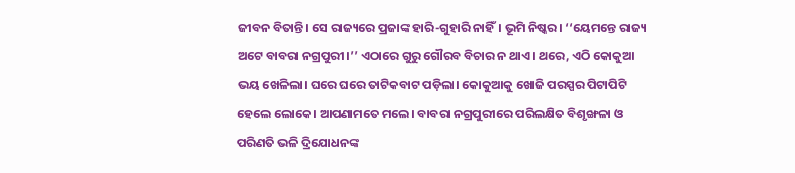ଜୀବନ ବିତାନ୍ତି। ସେ ରାଜ୍ୟରେ ପ୍ରଜାଙ୍କ ହାରି-ଗୁହାରି ନାହିଁ। ଭୂମି ନିଷ୍କର। ‘‘ୟେମନ୍ତେ ରାଜ୍ୟ ଅଟେ ବାବରା ନଗ୍ରପୁରୀ।’’ ଏଠାରେ ଗୁରୁ ଗୌରବ ବିଚାର ନ ଥାଏ। ଥରେ, ଏଠି କୋକୁଆ ଭୟ ଖେଳିଲା। ଘରେ ଘରେ ତାଟିକବାଟ ପଡ଼ିଲା। କୋକୁଆକୁ ଖୋଜି ପରସ୍ପର ପିଟାପିଟି ହେଲେ ଲୋକେ। ଆପଣାମତେ ମଲେ। ବାବରା ନଗ୍ରପୁରୀରେ ପରିଲକ୍ଷିତ ବିଶୃଙ୍ଖଳା ଓ ପରିଣତି ଭଳି ଦ୍ରିଯୋଧନଙ୍କ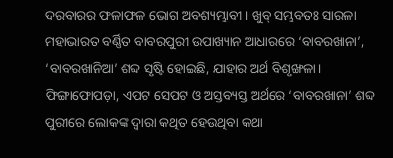ଦରବାରର ଫଳାଫଳ ଭୋଗ ଅବଶ୍ୟମ୍ଭାବୀ। ଖୁବ୍ ସମ୍ଭବତଃ ସାରଳା ମହାଭାରତ ବର୍ଣ୍ଣିତ ବାବରପୁରୀ ଉପାଖ୍ୟାନ ଆଧାରରେ ‘ବାବରଖାନା’, ‘ବାବରଖାନିଆ’ ଶବ୍ଦ ସୃଷ୍ଟି ହୋଇଛି, ଯାହାର ଅର୍ଥ ବିଶୃଙ୍ଖଳା।
ଫିଙ୍ଗାଫୋପଡ଼ା, ଏପଟ ସେପଟ ଓ ଅସ୍ତବ୍ୟସ୍ତ ଅର୍ଥରେ ‘ବାବରଖାନା’ ଶବ୍ଦ ପୁରୀରେ ଲୋକଙ୍କ ଦ୍ବାରା କଥିତ ହେଉଥିବା କଥା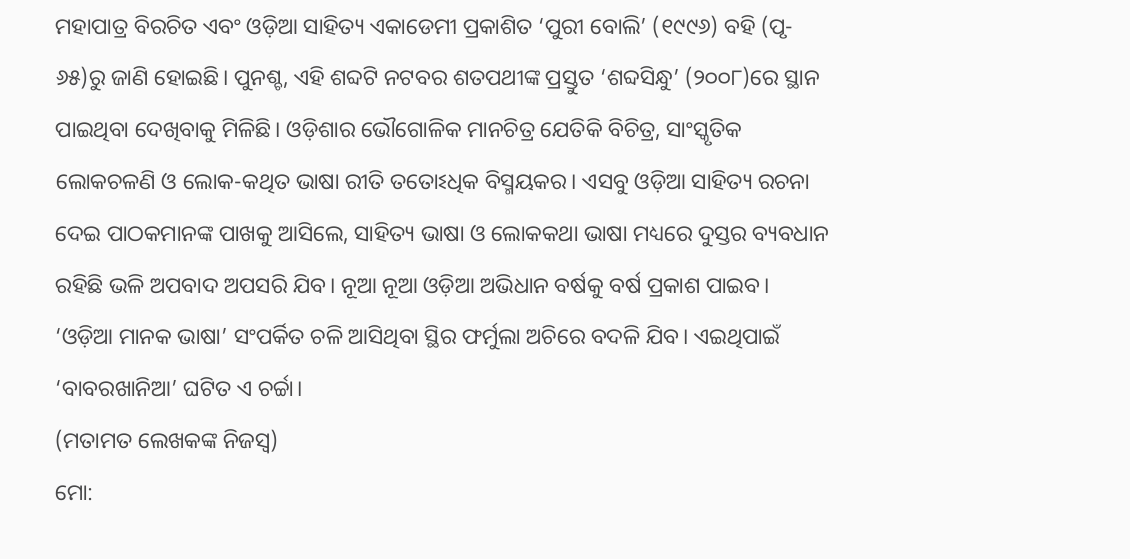ମହାପାତ୍ର ବିରଚିତ ଏବଂ ଓଡ଼ିଆ ସାହିତ୍ୟ ଏକାଡେମୀ ପ୍ରକାଶିତ ‘ପୁରୀ ବୋଲି’ (୧୯୯୬) ବହି (ପୃ- ୬୫)ରୁ ଜାଣି ହୋଇଛି। ପୁନଶ୍ଚ, ଏହି ଶବ୍ଦଟି ନଟବର ଶତପଥୀଙ୍କ ପ୍ରସ୍ତୁତ ‘ଶବ୍ଦସିନ୍ଧୁ’ (୨୦୦୮)ରେ ସ୍ଥାନ ପାଇଥିବା ଦେଖିବାକୁ ମିଳିଛି। ଓଡ଼ିଶାର ଭୌଗୋଳିକ ମାନଚିତ୍ର ଯେତିକି ବିଚିତ୍ର, ସାଂସ୍କୃତିକ ଲୋକଚଳଣି ଓ ଲୋକ-କଥିତ ଭାଷା ରୀତି ତତୋଽଧିକ ବିସ୍ମୟକର। ଏସବୁ ଓଡ଼ିଆ ସାହିତ୍ୟ ରଚନା ଦେଇ ପାଠକମାନଙ୍କ ପାଖକୁ ଆସିଲେ, ସାହିତ୍ୟ ଭାଷା ଓ ଲୋକକଥା ଭାଷା ମଧ୍ୟରେ ଦୁସ୍ତର ବ୍ୟବଧାନ ରହିଛି ଭଳି ଅପବାଦ ଅପସରି ଯିବ। ନୂଆ ନୂଆ ଓଡ଼ିଆ ଅଭିଧାନ ବର୍ଷକୁ ବର୍ଷ ପ୍ରକାଶ ପାଇବ। ‘ଓଡ଼ିଆ ମାନକ ଭାଷା’ ସଂପର୍କିତ ଚଳି ଆସିଥିବା ସ୍ଥିର ଫର୍ମୁଲା ଅଚିରେ ବଦଳି ଯିବ। ଏଇଥିପାଇଁ ‘ବାବରଖାନିଆ’ ଘଟିତ ଏ ଚର୍ଚ୍ଚା।
(ମତାମତ ଲେଖକଙ୍କ ନିଜସ୍ବ)
ମୋ: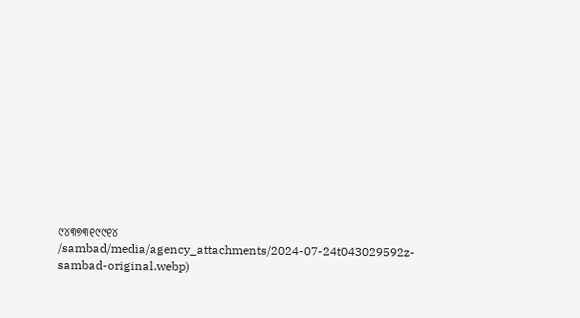୯୪୩୭୩୧୯୯୧୪
/sambad/media/agency_attachments/2024-07-24t043029592z-sambad-original.webp)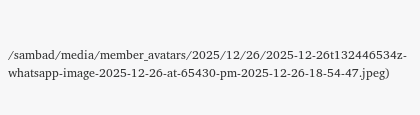/sambad/media/member_avatars/2025/12/26/2025-12-26t132446534z-whatsapp-image-2025-12-26-at-65430-pm-2025-12-26-18-54-47.jpeg)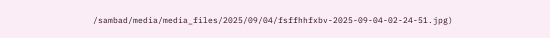/sambad/media/media_files/2025/09/04/fsffhhfxbv-2025-09-04-02-24-51.jpg)